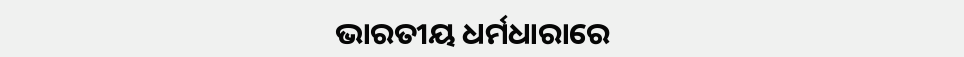ଭାରତୀୟ ଧର୍ମଧାରାରେ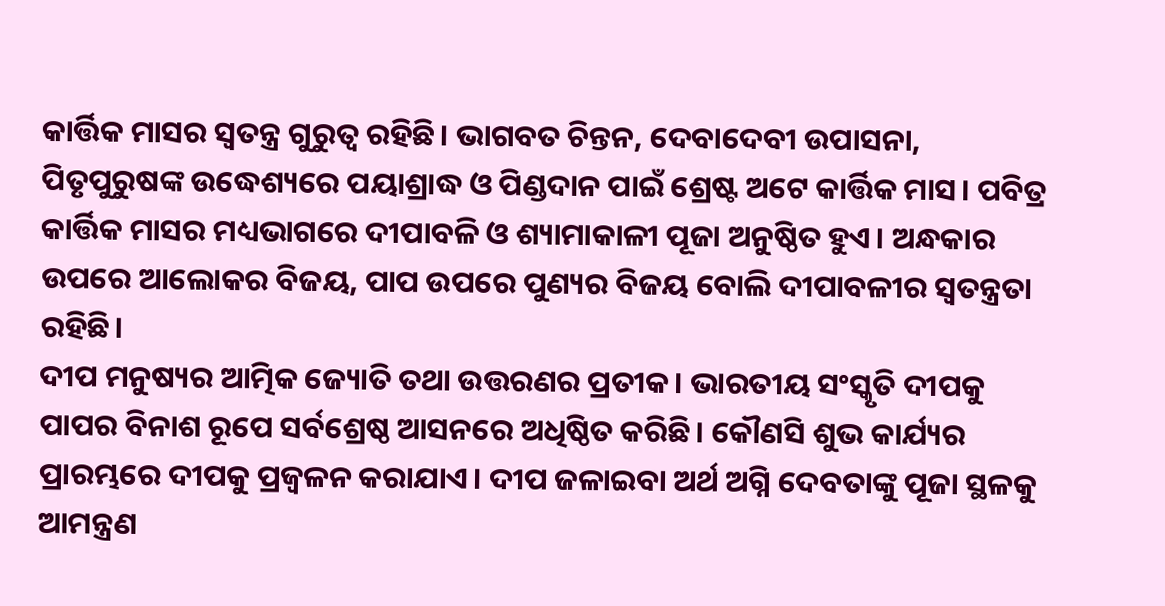କାର୍ତ୍ତିକ ମାସର ସ୍ୱତନ୍ତ୍ର ଗୁରୁତ୍ୱ ରହିଛି। ଭାଗବତ ଚିନ୍ତନ, ଦେବାଦେବୀ ଉପାସନା, ପିତୃପୁରୁଷଙ୍କ ଉଦ୍ଧେଶ୍ୟରେ ପୟାଶ୍ରାଦ୍ଧ ଓ ପିଣ୍ଡଦାନ ପାଇଁ ଶ୍ରେଷ୍ଟ ଅଟେ କାର୍ତ୍ତିକ ମାସ। ପବିତ୍ର କାର୍ତ୍ତିକ ମାସର ମଧ୍ୟଭାଗରେ ଦୀପାବଳି ଓ ଶ୍ୟାମାକାଳୀ ପୂଜା ଅନୁଷ୍ଠିତ ହୁଏ। ଅନ୍ଧକାର ଉପରେ ଆଲୋକର ବିଜୟ, ପାପ ଉପରେ ପୁଣ୍ୟର ବିଜୟ ବୋଲି ଦୀପାବଳୀର ସ୍ୱତନ୍ତ୍ରତା ରହିଛି।
ଦୀପ ମନୁଷ୍ୟର ଆତ୍ମିକ ଜ୍ୟୋତି ତଥା ଉତ୍ତରଣର ପ୍ରତୀକ। ଭାରତୀୟ ସଂସ୍କୃତି ଦୀପକୁ ପାପର ବିନାଶ ରୂପେ ସର୍ବଶ୍ରେଷ୍ଠ ଆସନରେ ଅଧିଷ୍ଠିତ କରିଛି। କୌଣସି ଶୁଭ କାର୍ଯ୍ୟର ପ୍ରାରମ୍ଭରେ ଦୀପକୁ ପ୍ରଜ୍ବଳନ କରାଯାଏ। ଦୀପ ଜଳାଇବା ଅର୍ଥ ଅଗ୍ନି ଦେବତାଙ୍କୁ ପୂଜା ସ୍ଥଳକୁ ଆମନ୍ତ୍ରଣ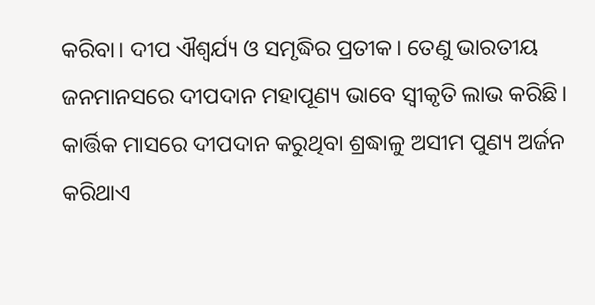କରିବା। ଦୀପ ଐଶ୍ଵର୍ଯ୍ୟ ଓ ସମୃଦ୍ଧିର ପ୍ରତୀକ। ତେଣୁ ଭାରତୀୟ ଜନମାନସରେ ଦୀପଦାନ ମହାପୂଣ୍ୟ ଭାବେ ସ୍ୱୀକୃତି ଲାଭ କରିଛି। କାର୍ତ୍ତିକ ମାସରେ ଦୀପଦାନ କରୁଥିବା ଶ୍ରଦ୍ଧାଳୁ ଅସୀମ ପୁଣ୍ୟ ଅର୍ଜନ କରିଥାଏ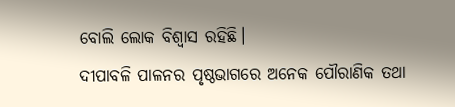ବୋଲି ଲୋକ ବିଶ୍ୱାସ ରହିଛି।
ଦୀପାବଳି ପାଳନର ପୃଷ୍ଠଭାଗରେ ଅନେକ ପୌରାଣିକ ତଥା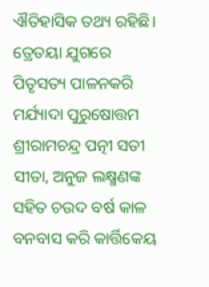ଐତିହାସିକ ତଥ୍ୟ ରହିଛି। ତ୍ରେତୟା ଯୁଗରେ ପିତୃସତ୍ୟ ପାଳନକରି ମର୍ଯ୍ୟାଦା ପୁରୁଷୋତ୍ତମ ଶ୍ରୀରାମଚନ୍ଦ୍ର ପତ୍ନୀ ସତୀ ସୀତା, ଅନୁଜ ଲକ୍ଷ୍ମଣଙ୍କ ସହିତ ଚଉଦ ବର୍ଷ କାଳ ବନବାସ କରି କାର୍ତ୍ତିକେୟ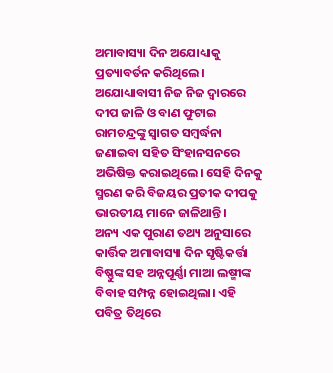ଅମାବାସ୍ୟା ଦିନ ଅଯୋଧ୍ୟାକୁ ପ୍ରତ୍ୟାବର୍ତନ କରିଥିଲେ। ଅଯୋଧ୍ୟାବାସୀ ନିଜ ନିଜ ଦ୍ୱାରରେ ଦୀପ ଜାଳି ଓ ବାଣ ଫୁଟାଇ ରାମଚନ୍ଦ୍ରଙ୍କୁ ସ୍ୱାଗତ ସମ୍ବର୍ଦ୍ଧନା ଜଣାଇବା ସହିତ ସିଂହାନସନରେ ଅଭିଷିକ୍ତ କରାଇଥିଲେ। ସେହି ଦିନକୁ ସ୍ମରଣ କରି ବିଜୟର ପ୍ରତୀକ ଦୀପକୁ ଭାରତୀୟ ମାନେ ଜାଳିଥାନ୍ତି।
ଅନ୍ୟ ଏକ ପୁରାଣ ତଥ୍ୟ ଅନୁସାରେ କାର୍ତ୍ତିକ ଅମାବାସ୍ୟା ଦିନ ସୃଷ୍ଟିକର୍ତ୍ତା ବିଷ୍ଣୁଙ୍କ ସହ ଅନ୍ନପୂର୍ଣ୍ଣା ମାଆ ଲଷ୍ମୀଙ୍କ ବିବାହ ସମ୍ପନ୍ନ ହୋଇଥିଲା। ଏହି ପବିତ୍ର ତିଥିରେ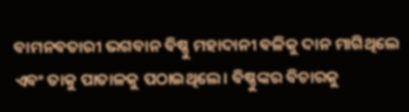ବାମନବତାରୀ ଭଗବାନ ବିଷ୍ଣୁ ମହାଦାନୀ ବଳିକୁ ଦାନ ମାଗିଥିଲେ ଏବଂ ତାକୁ ପାତାଳକୁ ପଠାଇଥିଲେ। ବିଷ୍ଣୁଙ୍କର ବିଚାରକୁ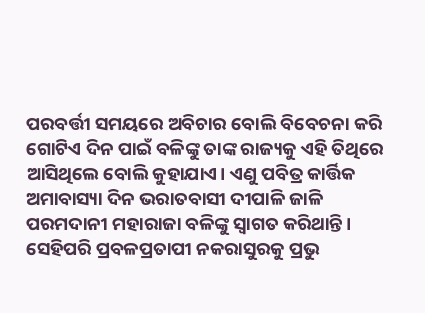ପରବର୍ତ୍ତୀ ସମୟରେ ଅବିଚାର ବୋଲି ବିବେଚନା କରି ଗୋଟିଏ ଦିନ ପାଇଁ ବଳିଙ୍କୁ ତାଙ୍କ ରାଜ୍ୟକୁ ଏହି ତିଥିରେ ଆସିଥିଲେ ବୋଲି କୁହାଯାଏ। ଏଣୁ ପବିତ୍ର କାର୍ତ୍ତିକ ଅମାବାସ୍ୟା ଦିନ ଭରାତବାସୀ ଦୀପାଳି ଜାଳି ପରମଦାନୀ ମହାରାଜା ବଳିଙ୍କୁ ସ୍ୱାଗତ କରିଥାନ୍ତି।
ସେହିପରି ପ୍ରବଳପ୍ରତାପୀ ନକରାସୁରକୁ ପ୍ରଭୁ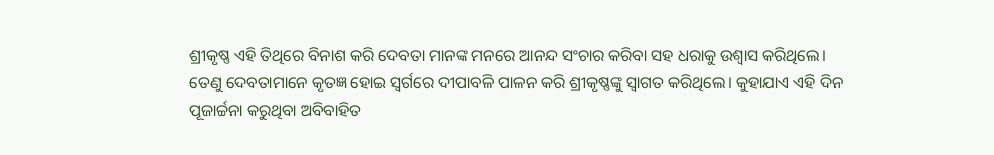ଶ୍ରୀକୃଷ୍ଣ ଏହି ତିଥିରେ ବିନାଶ କରି ଦେବତା ମାନଙ୍କ ମନରେ ଆନନ୍ଦ ସଂଚାର କରିବା ସହ ଧରାକୁ ଉଶ୍ୱାସ କରିଥିଲେ। ତେଣୁ ଦେବତାମାନେ କୃତଜ୍ଞ ହୋଇ ସ୍ଵର୍ଗରେ ଦୀପାବଳି ପାଳନ କରି ଶ୍ରୀକୃଷ୍ଣଙ୍କୁ ସ୍ୱାଗତ କରିଥିଲେ। କୁହାଯାଏ ଏହି ଦିନ ପୂଜାର୍ଚ୍ଚନା କରୁଥିବା ଅବିବାହିତ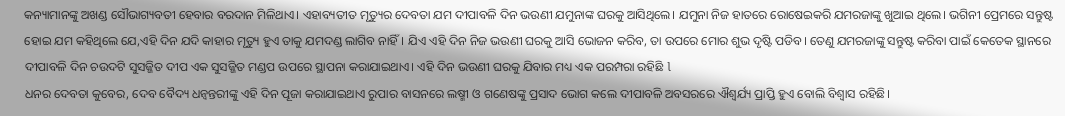କନ୍ୟାମାନଙ୍କୁ ଅଖଣ୍ଡ ସୌଭାଗ୍ୟବତୀ ହେବାର ବରଦାନ ମିଳିଥାଏ। ଏହାବ୍ୟତୀତ ମୃତ୍ୟୁର ଦେବତା ଯମ ଦୀପାବଳି ଦିନ ଭଉଣୀ ଯମୁନାଙ୍କ ଘରକୁ ଆସିଥିଲେ। ଯମୁନା ନିଜ ହାତରେ ରୋଷେଇକରି ଯମରଜାଙ୍କୁ ଖୁଆଇ ଥିଲେ। ଭଗିନୀ ପ୍ରେମରେ ସନ୍ତୁଷ୍ଟ ହୋଇ ଯମ କହିଥିଲେ ଯେ,ଏହି ଦିନ ଯଦି କାହାର ମୃତ୍ୟୁ ହୁଏ ତାକୁ ଯମଦଣ୍ଡ ଲାଗିବ ନାହିଁ। ଯିଏ ଏହି ଦିନ ନିଜ ଭଉଣୀ ଘରକୁ ଆସି ଭୋଜନ କରିବ, ତା ଉପରେ ମୋର ଶୁଭ ଦୃଷ୍ଟି ପଡିବ। ତେଣୁ ଯମରଜାଙ୍କୁ ସନ୍ତୁଷ୍ଟ କରିବା ପାଇଁ କେତେକ ସ୍ଥାନରେ ଦୀପାବଳି ଦିନ ଚଉଦଟି ସୁସଜ୍ଜିତ ଦୀପ ଏକ ସୁସଜ୍ଜିତ ମଣ୍ଡପ ଉପରେ ସ୍ଥାପନା କରାଯାଇଥାଏ। ଏହି ଦିନ ଭଉଣୀ ଘରକୁ ଯିବାର ମଧ୍ୟ ଏକ ପରମ୍ପରା ରହିଛି l
ଧନର ଦେବତା କୁବେର, ଦେବ ବୈଦ୍ୟ ଧନ୍ଵନ୍ତରୀଙ୍କୁ ଏହି ଦିନ ପୂଜା କରାଯାଇଥାଏ ରୁପାର ବାସନରେ ଲଷ୍ମୀ ଓ ଗଣେଷଙ୍କୁ ପ୍ରସାଦ ଭୋଗ କଲେ ଦୀପାବଳି ଅବସରରେ ଐଶ୍ୱର୍ଯ୍ୟ ପ୍ରାପ୍ତି ହୁଏ ବୋଲି ବିଶ୍ୱାସ ରହିଛି।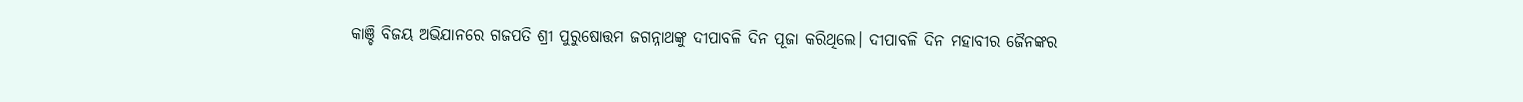କାଞ୍ଚି ବିଜୟ ଅଭିଯାନରେ ଗଜପତି ଶ୍ରୀ ପୁରୁଷୋତ୍ତମ ଜଗନ୍ନାଥଙ୍କୁ ଦୀପାବଳି ଦିନ ପୂଜା କରିଥିଲେ। ଦୀପାବଳି ଦିନ ମହାବୀର ଜୈନଙ୍କର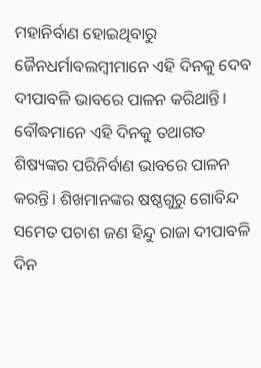ମହାନିର୍ବାଣ ହୋଇଥିବାରୁ ଜୈନଧର୍ମାବଲମ୍ବୀମାନେ ଏହି ଦିନକୁ ଦେବ ଦୀପାବଳି ଭାବରେ ପାଳନ କରିଥାନ୍ତି। ବୌଦ୍ଧମାନେ ଏହି ଦିନକୁ ତଥାଗତ ଶିଷ୍ୟଙ୍କର ପରିନିର୍ବାଣ ଭାବରେ ପାଳନ କରନ୍ତି। ଶିଖମାନଙ୍କର ଷଷ୍ଠଗୁରୁ ଗୋବିନ୍ଦ ସମେତ ପଚାଶ ଜଣ ହିନ୍ଦୁ ରାଜା ଦୀପାବଳି ଦିନ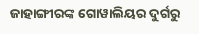ଜାହାଙ୍ଗୀରଙ୍କ ଗୋୱାଲିୟର ଦୁର୍ଗରୁ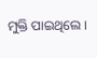ମୁକ୍ତି ପାଇଥିଲେ।